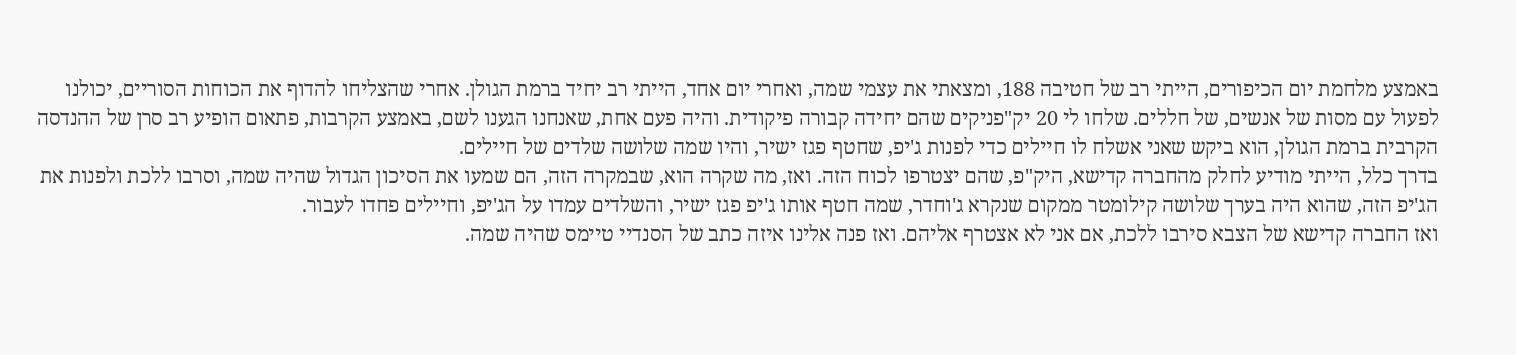באמצע מלחמת יום הכיפורים, הייתי רב של חטיבה 188, ומצאתי את עצמי שמה, ואחרי יום אחד, הייתי רב יחיד ברמת הגולן. אחרי שהצליחו להדוף את הכוחות הסוריים, יכולנו לפעול עם מסות של אנשים, של חללים. שלחו לי 20 יק"פניקים שהם יחידה קבורה פיקודית. והיה פעם אחת, שאנחנו הגענו לשם, באמצע הקרבות, פתאום הופיע רב סרן של ההנדסה הקרבית ברמת הגולן, הוא ביקש שאני אשלח לו חיילים כדי לפנות ג'יפ, שחטף פגז ישיר, והיו שמה שלושה שלדים של חיילים.
בדרך כלל, הייתי מודיע לחלק מהחברה קדישא, היק"פ, שהם יצטרפו לכוח הזה. ואז, מה שקרה הוא, שבמקרה הזה, הם שמעו את הסיכון הגדול שהיה שמה, וסרבו ללכת ולפנות את הג'יפ הזה, שהוא היה בערך שלושה קילומטר ממקום שנקרא ג'וחדר, שמה חטף אותו ג'יפ פגז ישיר, והשלדים עמדו על הג'יפ, וחיילים פחדו לעבור.
ואז החברה קדישא של הצבא סירבו ללכת, אם אני לא אצטרף אליהם. ואז פנה אלינו איזה כתב של הסנדיי טיימס שהיה שמה.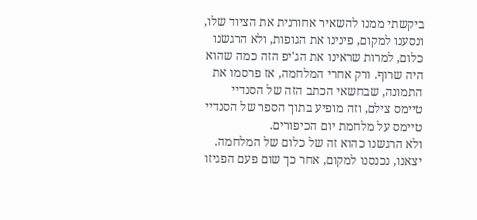ביקשתי ממנו להשאיר אחורנית את הציוד שלו, ונסענו למקום, פינינו את הגופות, ולא הרגשנו כלום, למרות שראינו את הג'יפ הזה כמה שהוא היה שרוף. ורק אחרי המלחמה, אז פרסמו את התמונה, שבחשאי הכתב הזה של הסנדיי טיימס צילם, וזה מופיע בתוך הספר של הסנדיי טיימס על מלחמת יום הכיפורים.
ולא הרגשנו כהוא זה של כלום של המלחמה. יצאנו, נכנסנו למקום, אחר כך שום פעם הפגיזו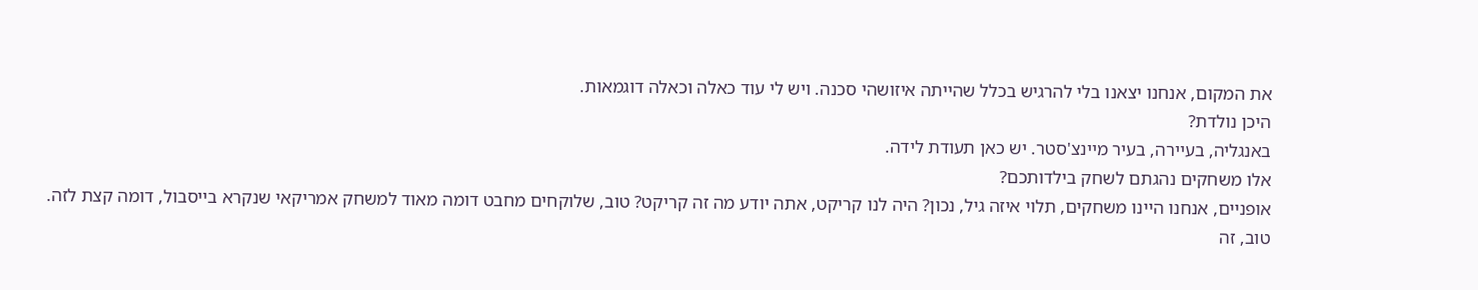את המקום, אנחנו יצאנו בלי להרגיש בכלל שהייתה איזושהי סכנה. ויש לי עוד כאלה וכאלה דוגמאות.
היכן נולדת?
באנגליה, בעיירה, בעיר מיינצ'סטר. יש כאן תעודת לידה.
אלו משחקים נהגתם לשחק בילדותכם?
אופניים, אנחנו היינו משחקים, תלוי איזה גיל, נכון? היה לנו קריקט, אתה יודע מה זה קריקט? טוב, שלוקחים מחבט דומה מאוד למשחק אמריקאי שנקרא בייסבול, דומה קצת לזה. טוב, זה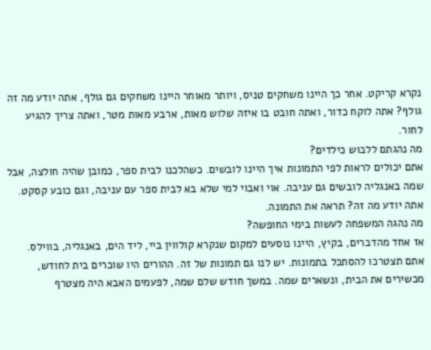נקרא קריקט. אחר כך היינו משחקים טניס, ויותר מאוחר היינו משחקים גם גולף, אתה יודע מה זה גולף? אתה לוקח כדור, ואתה חובט בו איזה שלוש מאות, ארבע מאות מטר, ואתה צריך להגיע לחור.
מה נהגתם ללבוש כילדים?
אתם יכולים לראות לפי התמונות איך היינו לובשים. כשהלכנו לבית ספר, כמובן שהיה חולצה, אבל שמה באנגליה לובשים גם עניבה. אוי ואבוי למי שלא בא לבית ספר עם עניבה, וגם כובע קסקט. אתה יודע מה זה? תראה את התמונה.
מה נהגה המשפחה לעשות בימי החופשה?
אז אחד מהדברים, בקיץ, היינו נוסעים למקום שנקרא קולווין ביי, ליד הים, באנגליה, בווילס. אתם תצטרכו להסתכל בתמונות. יש לנו גם תמונות של זה. ההורים היו שוכרים בית לחודש, מכשירים את הבית, ונשארים שמה. במשך חודש שלם שמה, לפעמים האבא היה מצטרף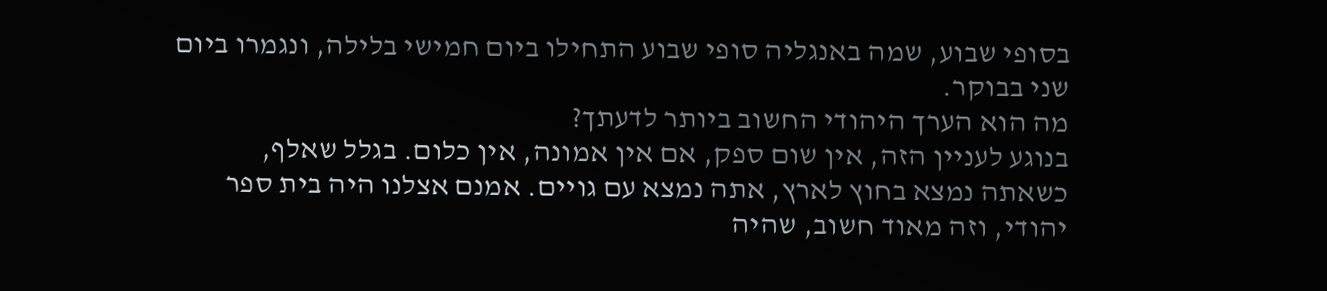בסופי שבוע, שמה באנגליה סופי שבוע התחילו ביום חמישי בלילה, ונגמרו ביום שני בבוקר.
מה הוא הערך היהודי החשוב ביותר לדעתך?
בנוגע לעניין הזה, אין שום ספק, אם אין אמונה, אין כלום. בגלל שאלף, כשאתה נמצא בחוץ לארץ, אתה נמצא עם גויים. אמנם אצלנו היה בית ספר יהודי, וזה מאוד חשוב, שהיה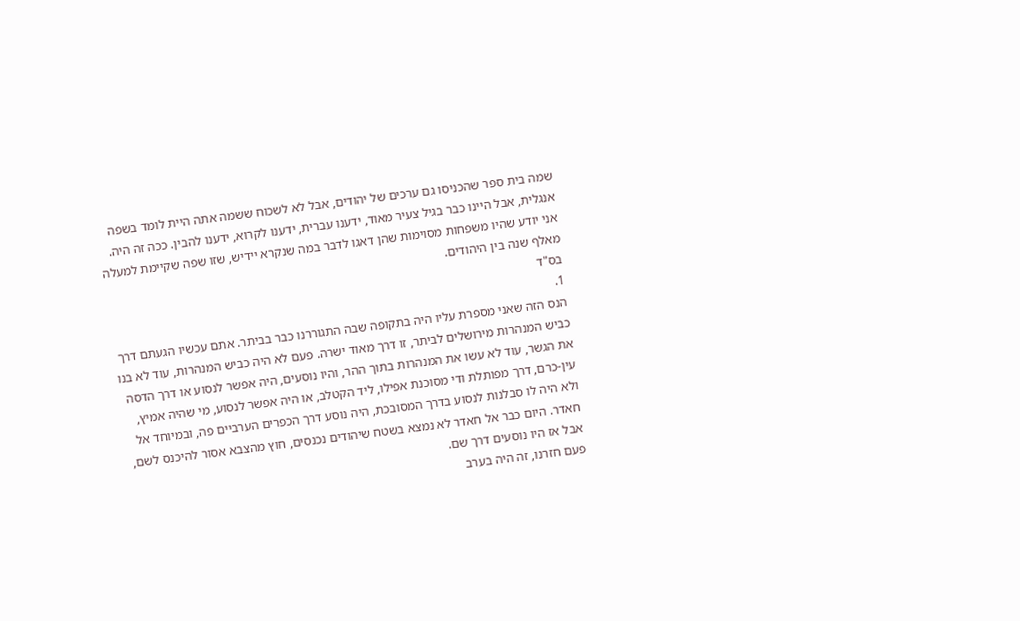שמה בית ספר שהכניסו גם ערכים של יהודים, אבל לא לשכוח ששמה אתה היית לומד בשפה אנגלית, אבל היינו כבר בגיל צעיר מאוד, ידענו עברית, ידענו לקרוא, ידענו להבין. ככה זה היה. אני יודע שהיו משפחות מסוימות שהן דאגו לדבר במה שנקרא יידיש, שזו שפה שקיימת למעלה מאלף שנה בין היהודים.
בס"ד
1.
הנס הזה שאני מספרת עליו היה בתקופה שבה התגוררנו כבר בביתר. אתם עכשיו הגעתם דרך כביש המנהרות מירושלים לביתר, זו דרך מאוד ישרה. פעם לא היה כביש המנהרות, עוד לא בנו את הגשר, עוד לא עשו את המנהרות בתוך ההר, והיו נוסעים, היה אפשר לנסוע או דרך הדסה עין-כרם, דרך מפותלת ודי מסוכנת אפילו, ליד הקטלב, או היה אפשר לנסוע, מי שהיה אמיץ, ולא היה לו סבלנות לנסוע בדרך המסובכת, היה נוסע דרך הכפרים הערביים פה, ובמיוחד אל חאדר. היום כבר אל חאדר לא נמצא בשטח שיהודים נכנסים, חוץ מהצבא אסור להיכנס לשם, אבל אז היו נוסעים דרך שם.
פעם חזרנו, זה היה בערב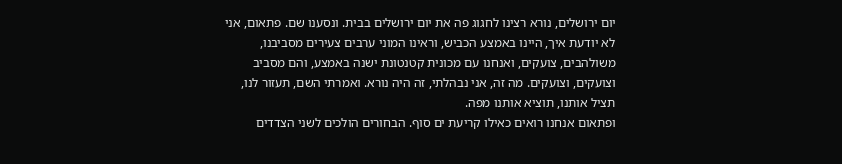יום ירושלים, נורא רצינו לחגוג פה את יום ירושלים בבית. ונסענו שם. פתאום, אני לא יודעת איך, היינו באמצע הכביש, וראינו המוני ערבים צעירים מסביבנו, משולהבים, צועקים, ואנחנו עם מכונית קטנטונת ישנה באמצע, והם מסביב וצועקים, וצועקים. מה זה, אני נבהלתי, זה היה נורא. ואמרתי השם, תעזור לנו, תציל אותנו, תוציא אותנו מפה.
ופתאום אנחנו רואים כאילו קריעת ים סוף. הבחורים הולכים לשני הצדדים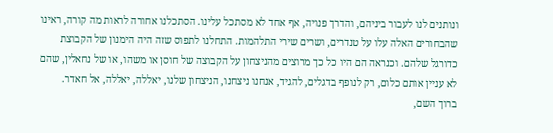ונותנים לנו לעבור ביניהם, והדרך פנויה, אף אחד לא מסתכל עלינו. הסתכלנו אחורה לראות מה קורה, ראינו שהבחורים האלה עלו על טנדרים, ושרים שירי התלהמות. התחלנו לתפוס שזה היה הימנון של הקבוצת כדורגל שלהם. וכנראה הם היו כל כך מרוצים מהניצחון על הקבוצה של חוסן או משהו, או של נחאלין, שהם לא עניין אותם כלום, רק לנופף בדגלים, להגיד, אנחנו ניצחנו, הניצחון שלנו, יאללה, יאללה, אל חאדר.
ברוך השם,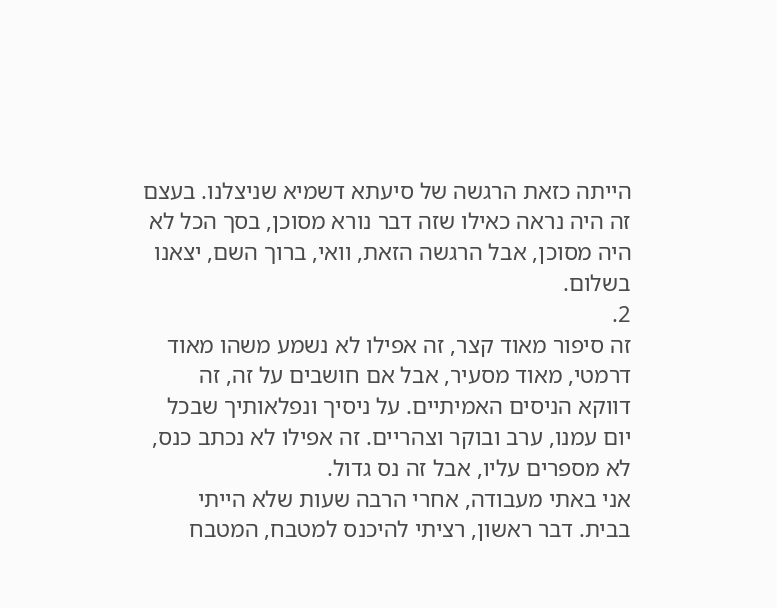הייתה כזאת הרגשה של סיעתא דשמיא שניצלנו. בעצם זה היה נראה כאילו שזה דבר נורא מסוכן, בסך הכל לא היה מסוכן, אבל הרגשה הזאת, וואי, ברוך השם, יצאנו בשלום.
2.
זה סיפור מאוד קצר, זה אפילו לא נשמע משהו מאוד דרמטי, מאוד מסעיר, אבל אם חושבים על זה, זה דווקא הניסים האמיתיים. על ניסיך ונפלאותיך שבכל יום עמנו, ערב ובוקר וצהריים. זה אפילו לא נכתב כנס, לא מספרים עליו, אבל זה נס גדול.
אני באתי מעבודה, אחרי הרבה שעות שלא הייתי בבית. דבר ראשון, רציתי להיכנס למטבח, המטבח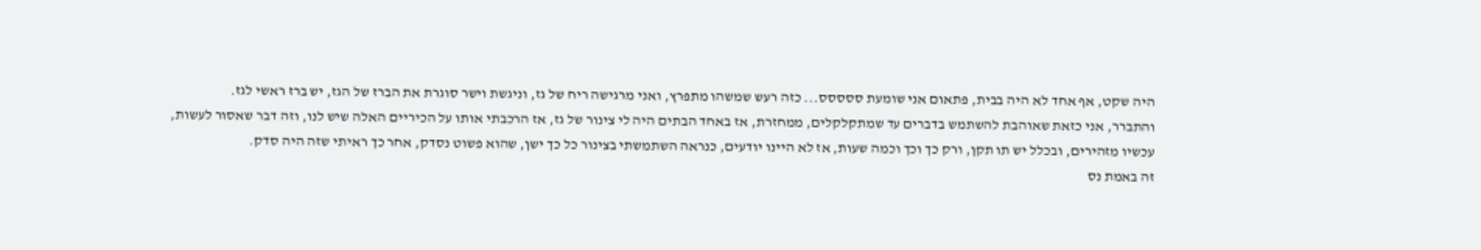היה שקט, אף אחד לא היה בבית, פתאום אני שומעת ססססס... כזה רעש שמשהו מתפרץ, ואני מרגישה ריח של גז, וניגשת וישר סוגרת את הברז של הגז, יש ברז ראשי לגז.
והתברר, אני כזאת שאוהבת להשתמש בדברים עד שמתקלקלים, ממחזרת, אז באחד הבתים היה לי צינור של גז, אז הרכבתי אותו על הכיריים האלה שיש לנו, וזה דבר שאסור לעשות, עכשיו מזהירים, ובכלל יש תו תקן, ורק כך וכך וכמה שעות, אז לא היינו יודעים, כנראה השתמשתי בצינור כל כך ישן, שהוא פשוט נסדק, אחר כך ראיתי שזה היה סדק.
זה באמת נס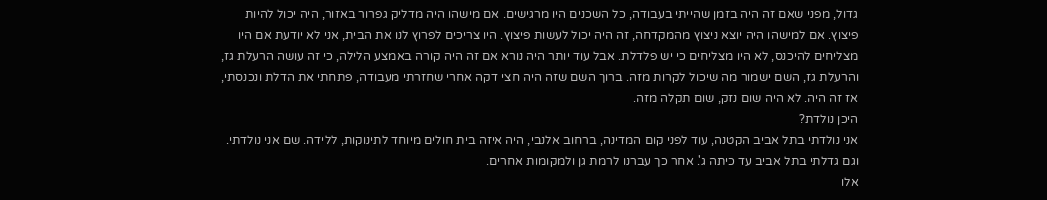גדול, מפני שאם זה היה בזמן שהייתי בעבודה, כל השכנים היו מרגישים. אם מישהו היה מדליק גפרור באזור, היה יכול להיות פיצוץ. אם למישהו היה יוצא ניצוץ מהמקדחה, זה היה יכול לעשות פיצוץ. היו צריכים לפרוץ לנו את הבית, אני לא יודעת אם היו מצליחים להיכנס, לא היו מצליחים כי יש פלדלת. אבל עוד יותר היה נורא אם זה היה קורה באמצע הלילה, כי זה עושה הרעלת גז, והרעלת גז, השם ישמור מה שיכול לקרות מזה. ברוך השם שזה היה חצי דקה אחרי שחזרתי מעבודה, פתחתי את הדלת ונכנסתי, אז זה היה. לא היה שום נזק, שום תקלה מזה.
היכן נולדת?
אני נולדתי בתל אביב הקטנה, עוד לפני קום המדינה, ברחוב אלנבי, היה איזה בית חולים מיוחד לתינוקות, ללידה. שם אני נולדתי. וגם גדלתי בתל אביב עד כיתה ג'. אחר כך עברנו לרמת גן ולמקומות אחרים.
אלו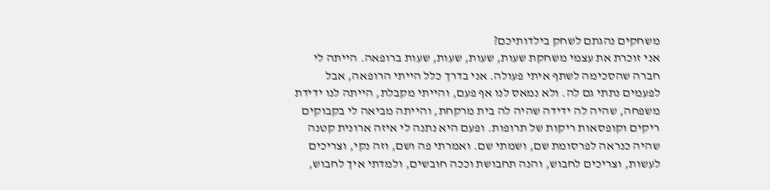משחקים נהגתם לשחק בילדותיכם?
אני זוכרת את עצמי משחקת שעות, שעות, שעות, שעות ברופאה. הייתה לי חברה שהסכימה לשתף איתי פעולה. אני בדרך כלל הייתי הרופאה, אבל לפעמים נתתי גם לה. ולא נמאס לנו אף פעם, והייתי מקבלת, הייתה לנו ידידת משפחה, שהיה לה ידידה שהיה לה בית מרקחת, והייתה מביאה לי בקבוקים ריקים וקופסאות ריקות של תרופות. ופעם היא נתנה לי איזה ארונית קטנה שהיה כנראה לפרסומת שם, ושמתי שם. ואמרתי פה ושם, וזה נקי, וצריכים לעשות, וצריכים לחבוש, והנה תחבושת וככה חובשים, ולמדתי איך לחבוש,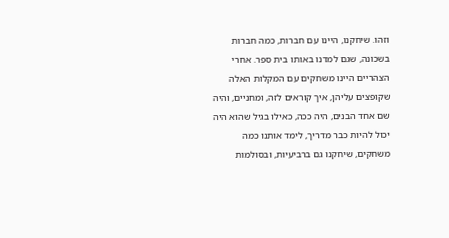וזהו. שיחקנו, היינו עם חברות, כמה חברות בשכונה, שגם למדנו באותו בית ספר. אחרי הצהריים היינו משחקים עם המקלות האלה שקופצים עליהן, איך קוראים לזה, ומחניים, והיה שם אחד הבנים, היה ככה, כאילו בגיל שהוא היה יכול להיות כבר מדריך, לימד אותנו כמה משחקים, שיחקנו גם ברביעיות, ובסולמות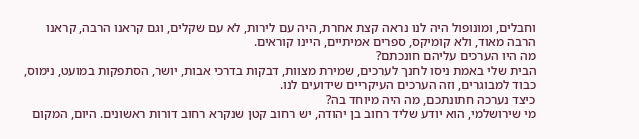וחבלים, ומונופול היה לנו נראה קצת אחרת, היה עם לירות, לא עם שקלים, וגם קראנו הרבה, קראנו הרבה מאוד, ולא קומיקס, ספרים אמיתיים, היינו קוראים.
מה היו הערכים עליהם חונכתם?
הבית שלי באמת ניסו לחנך לערכים, שמירת מצוות, דבקות בדרכי אבות, יושר, הסתפקות במועט, נימוס, כבוד למבוגרים, וזה הערכים העיקריים שידועים לנו.
כיצד נערכה חתונתכם, מה היה מיוחד בה?
מי שירושלמי, הוא יודע שליד רחוב בן יהודה, יש רחוב קטן שנקרא רחוב דורות ראשונים. היום, המקום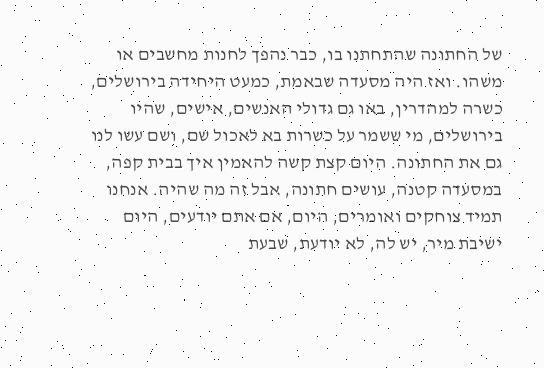של החתונה שהתחתנו בו, כבר נהפך לחנות מחשבים או משהו. ואז היה מסעדה שבאמת, כמעט היחידה בירושלים, כשרה למהדרין, באו גם גדולי האנשים, אישים, שהיו בירושלים, מי ששמר על כשרות בא לאכול שם, ושם עשו לנו גם את החתונה. היום קצת קשה להאמין איך בבית קפה, במסעדה קטנה, עושים חתונה, אבל זה מה שהיה. אנחנו תמיד צוחקים ואומרים, היום, אם אתם יודעים, היום ישיבת מיר, יש לה, לא יודעת, שבעת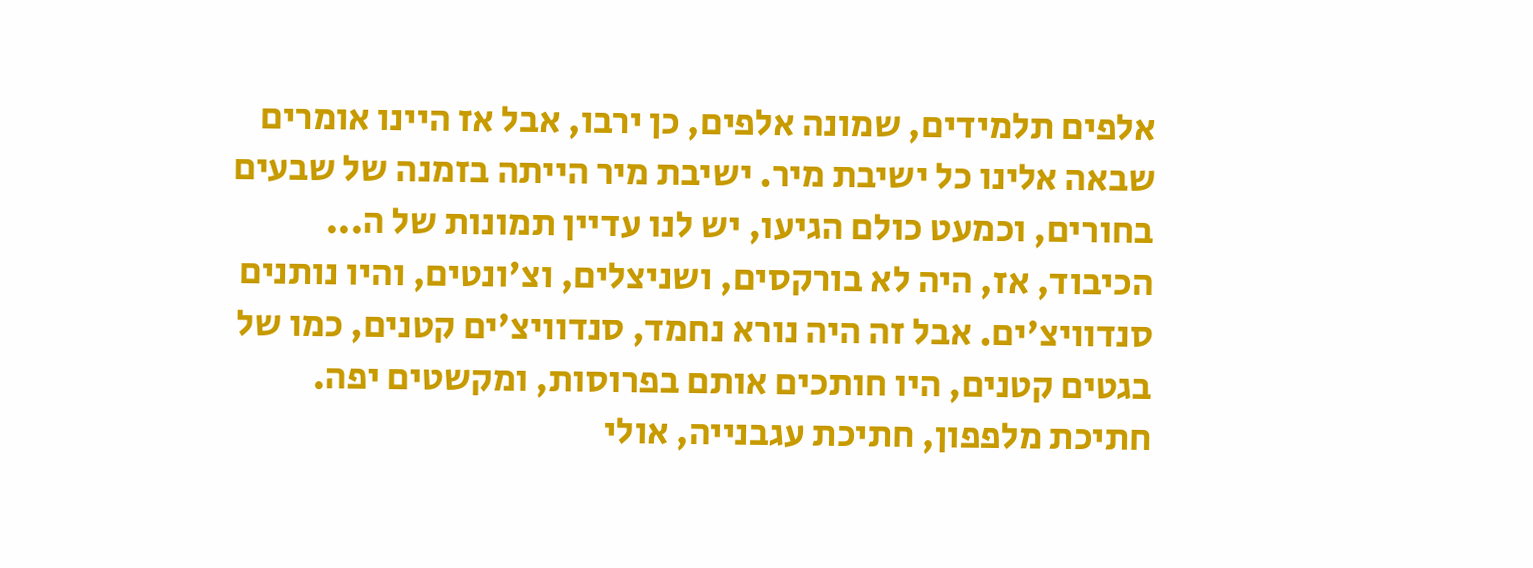אלפים תלמידים, שמונה אלפים, כן ירבו, אבל אז היינו אומרים שבאה אלינו כל ישיבת מיר. ישיבת מיר הייתה בזמנה של שבעים בחורים, וכמעט כולם הגיעו, יש לנו עדיין תמונות של ה... הכיבוד, אז, היה לא בורקסים, ושניצלים, וצ'ונטים, והיו נותנים סנדוויצ'ים. אבל זה היה נורא נחמד, סנדוויצ'ים קטנים, כמו של בגטים קטנים, היו חותכים אותם בפרוסות, ומקשטים יפה. חתיכת מלפפון, חתיכת עגבנייה, אולי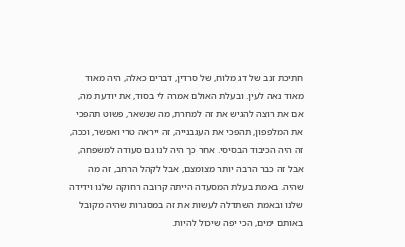חתיכת זנב של דג מלוח, של סרדין, דברים כאלה, היה מאוד מאוד נאה לעין. ובעלת האולם אמרה לי בסוד, את יודעת מה, אם את רוצה להגיש את זה למחרת, מה שנשאר, פשוט תהפכי את המלפפון, תהפכי את העגבנייה, זה ייראה טרי ואפשר, וככה, זה היה הכיבוד הבסיסי. אחר כך היה לנו גם סעודה למשפחה, אבל זה כבר הרבה יותר מצומצם, אבל לקהל הרחב, זה מה שהיה. באמת בעלת המסעדה הייתה קרובה רחוקה שלנו וידידה שלנו ובאמת השתדלה לעשות את זה במסגרות שהיה מקובל באותם ימים, הכי יפה שיכול להיות.